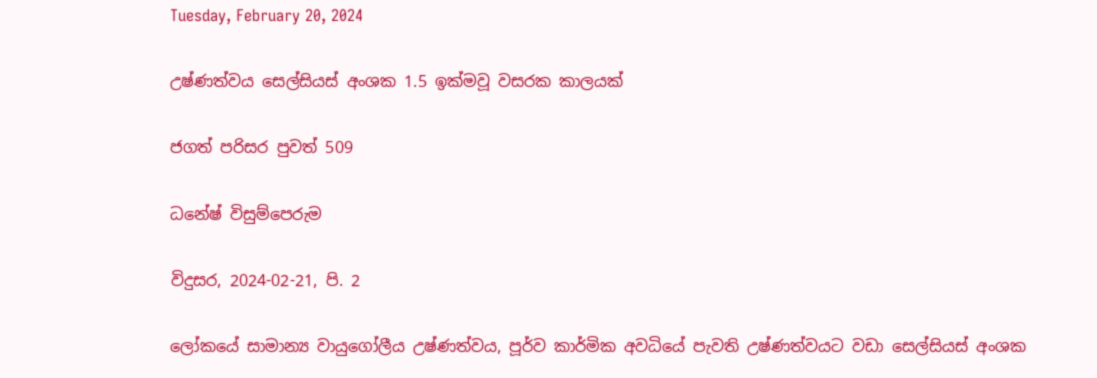Tuesday, February 20, 2024

උෂ්ණත්වය සෙල්සියස් අංශක 1.5 ඉක්මවූ වසරක කාලයක්

ජගත් පරිසර පුවත් 509

ධනේෂ් විසුම්පෙරුම

විදුසර, 2024-02-21, පි. 2

ලෝකයේ සාමාන්‍ය වායුගෝලීය උෂ්ණත්වය, පූර්ව කාර්මික අවධියේ පැවති උෂ්ණත්වයට වඩා සෙල්සියස් අංශක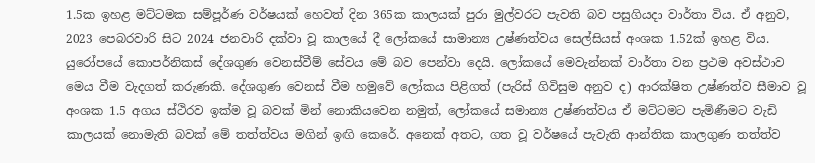1.5ක ඉහළ මට්ටමක සම්පූර්ණ වර්ෂයක් හෙවත් දින 365ක කාලයක් පුරා මුල්වරට පැවති බව පසුගියදා වාර්තා විය. ඒ අනුව, 2023 පෙබරවාරි සිට 2024 ජනවාරි දක්වා වූ කාලයේ දී ලෝකයේ සාමාන්‍ය උෂ්ණත්වය සෙල්සියස් අංශක 1.52ක් ඉහළ විය. යුරෝපයේ කොපර්නිකස් දේශගුණ වෙනස්වීම් සේවය මේ බව පෙන්වා දෙයි. ලෝකයේ මෙවැන්නක් වාර්තා වන ප්‍රථම අවස්ථාව මෙය වීම වැදගත් කරුණකි. දේශගුණ වෙනස් වීම හමුවේ ලෝකය පිළිගත් (පැරිස් ගිවිසුම අනුව ද) ආරක්ෂිත උෂ්ණත්ව සීමාව වූ අංශක 1.5 අගය ස්ථිරව ඉක්ම වූ බවක් මින් නොකියවෙන නමුත්, ලෝකයේ සමාන්‍ය උෂ්ණත්වය ඒ මට්ටමට පැමිණීමට වැඩි කාලයක් නොමැති බවක් මේ තත්ත්වය මගින් ඉඟි කෙරේ. අනෙක් අතට, ගත වූ වර්ෂයේ පැවැති ආන්තික කාලගුණ තත්ත්ව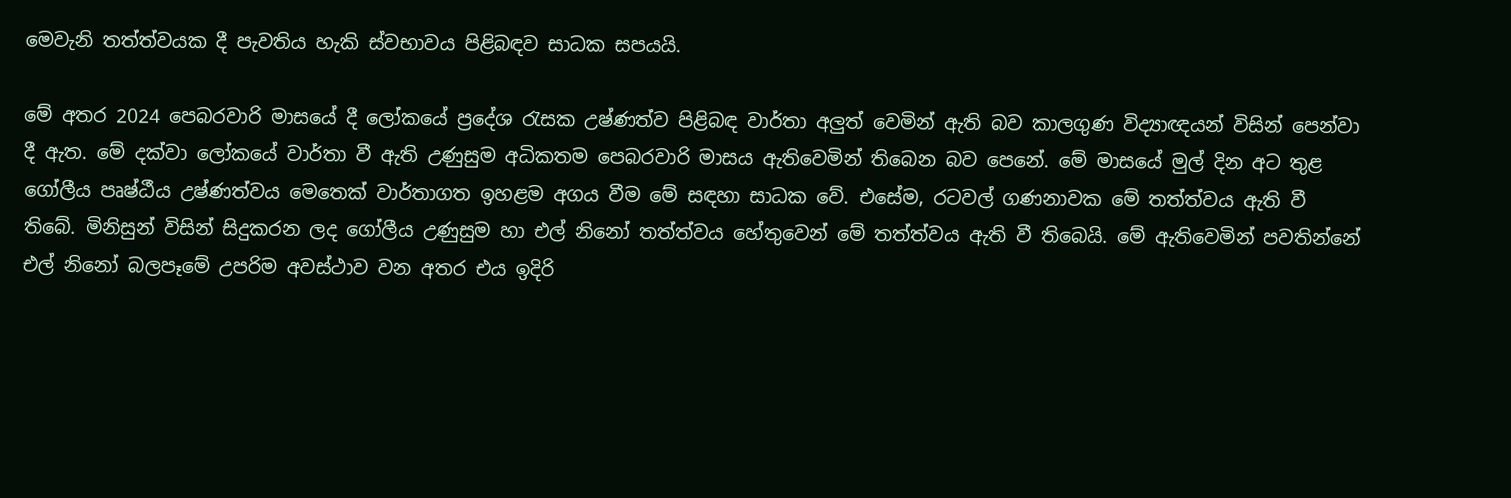මෙවැනි තත්ත්වයක දී පැවතිය හැකි ස්වභාවය පිළිබඳව සාධක සපයයි.

මේ අතර 2024 පෙබරවාරි මාසයේ දී ලෝකයේ ප්‍රදේශ රැසක උෂ්ණත්ව පිළිබඳ වාර්තා අලුත් වෙමින් ඇති බව කාලගුණ විද්‍යාඥයන් විසින් පෙන්වා දී ඇත. මේ දක්වා ලෝකයේ වාර්තා වී ඇති උණුසුම අධිකතම පෙබරවාරි මාසය ඇතිවෙමින් තිබෙන බව පෙනේ. මේ මාසයේ මුල් දින අට තුළ ගෝලීය පෘෂ්ඨීය උෂ්ණත්වය මෙතෙක් වාර්තාගත ඉහළම අගය වීම මේ සඳහා සාධක වේ. එසේම, රටවල් ගණනාවක මේ තත්ත්වය ඇති වී තිබේ. මිනිසුන් විසින් සිදුකරන ලද ගෝලීය උණුසුම හා එල් නිනෝ තත්ත්වය හේතුවෙන් මේ තත්ත්වය ඇති වී තිබෙයි. මේ ඇතිවෙමින් පවතින්නේ එල් නිනෝ බලපෑමේ උපරිම අවස්ථාව වන අතර එය ඉදිරි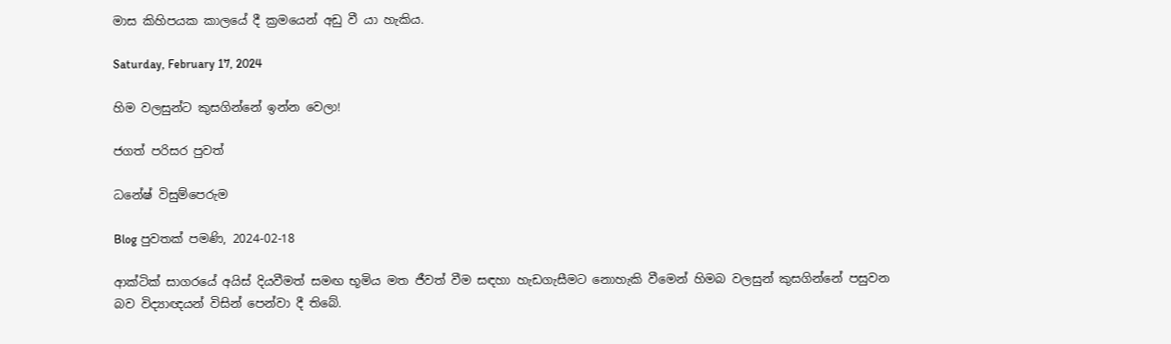මාස කිහිපයක කාලයේ දී ක්‍රමයෙන් අඩු වී යා හැකිය.

Saturday, February 17, 2024

හිම වලසුන්ට කුසගින්නේ ඉන්න වෙලා!

ජගත් පරිසර පුවත්

ධනේෂ් විසුම්පෙරුම

Blog පුවතක් පමණි, 2024-02-18

ආක්ටික් සාගරයේ අයිස් දියවීමත් සමඟ භූමිය මත ජීවත් වීම සඳහා හැඩගැසීමට නොහැකි වීමෙන් හිමබ වලසුන් කුසගින්නේ පසුවන බව විද්‍යාඥයන් විසින් පෙන්වා දී තිබේ.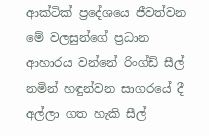ආක්ටික් ප්‍රදේශයෙ ජීවත්වන මේ වලසුන්ගේ ප්‍රධාන ආහාරය වන්නේ රිංග්ඩ් සීල් නමින් හඳුන්වන සාගරයේ දී අල්ලා ගත හැකි සීල්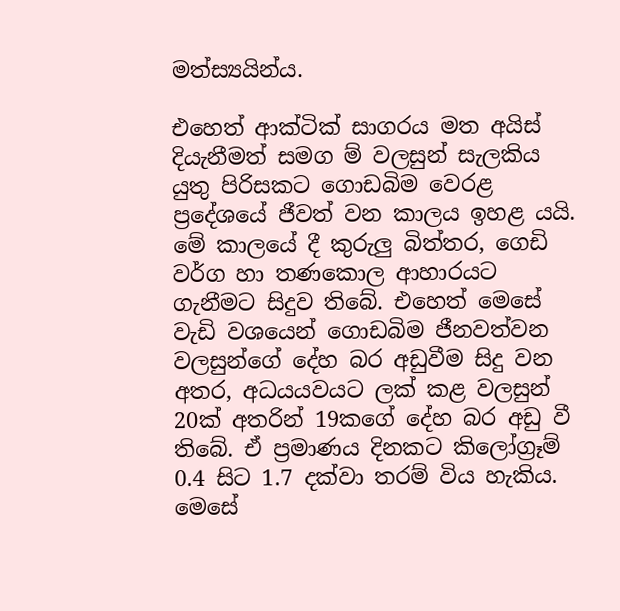මත්ස්‍යයින්ය.

එහෙත් ආක්ටික් සාගරය මත අයිස් දියැනීමත් සමග ම් වලසුන් සැලකිය යුතු පිරිසකට ගොඩබිම වෙරළ ප්‍රදේශයේ ජීවත් වන කාලය ඉහළ යයි. මේ කාලයේ දී කුරුලු බිත්තර, ගෙඩි වර්ග හා තණකොල ආහාරයට ගැනීමට සිදුව තිබේ. එහෙත් මෙසේ වැඩි වශයෙන් ගොඩබිම ජීනවත්වන වලසුන්ගේ දේහ බර අඩුවීම සිදු වන අතර, අධයයවයට ලක් කළ වලසුන් 20ක් අතරින් 19කගේ දේහ බර අඩු වී තිබේ. ඒ ප්‍රමාණය දිනකට කිලෝග්‍රෑම් 0.4 සිට 1.7 දක්වා තරම් විය හැකිය. මෙසේ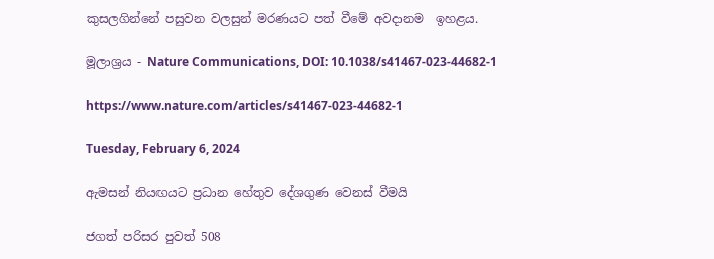කුසලගින්නේ පසුවන වලසුන් මරණයට පත් වීමේ අවදානම  ඉහළය.

මූලාශ්‍රය - Nature Communications, DOI: 10.1038/s41467-023-44682-1

https://www.nature.com/articles/s41467-023-44682-1

Tuesday, February 6, 2024

ඇමසන් නියඟයට ප්‍රධාන හේතුව දේශගුණ වෙනස් වීමයි

ජගත් පරිසර පුවත් 508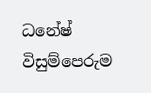ධනේෂ් විසුම්පෙරුම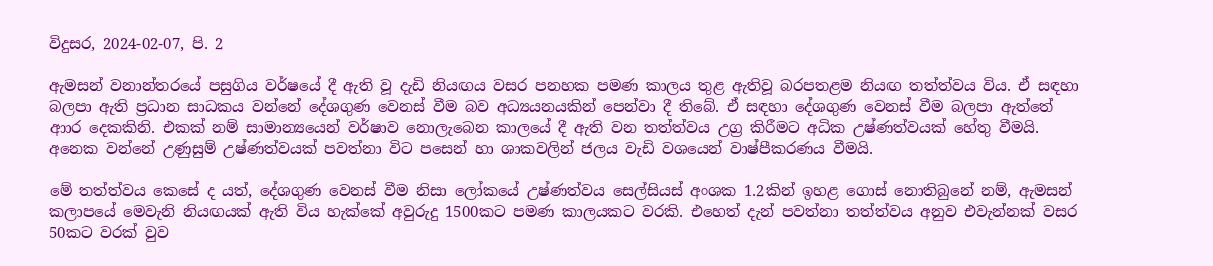විදුසර, 2024-02-07, පි. 2

ඇමසන් වනාන්තරයේ පසුගිය වර්ෂයේ දී ඇති වූ දැඩි නියඟය වසර පනහක පමණ කාලය තුළ ඇතිවූ බරපතළම නියඟ තත්ත්වය විය. ඒ සඳහා බලපා ඇති ප්‍රධාන සාධකය වන්නේ දේශගුණ වෙනස් වීම බව අධ්‍යයනයකින් පෙන්වා දී තිබේ. ඒ සඳහා දේශගුණ වෙනස් වීම බලපා ඇත්තේ ආාර දෙකකිනි. එකක් නම් සාමාන්‍යයෙන් වර්ෂාව නොලැබෙන කාලයේ දී ඇති වන තත්ත්වය උග්‍ර කිරීමට අධික උෂ්ණත්වයක් හේතු වීමයි. අනෙක වන්නේ උණුසුම් උෂ්ණත්වයක් පවත්නා විට පසෙන් හා ශාකවලින් ජලය වැඩි වශයෙන් වාෂ්පීකරණය වීමයි.

මේ තත්ත්වය කෙසේ ද යත්, දේශගුණ වෙනස් වීම නිසා ලෝකයේ උෂ්ණත්වය සෙල්සියස් අංශක 1.2කින් ඉහළ ගොස් නොතිබුනේ නම්, ඇමසන් කලාපයේ මෙවැනි නියඟයක් ඇති විය හැක්කේ අවුරුදු 1500කට පමණ කාලයකට වරකි. එහෙත් දැන් පවත්නා තත්ත්වය අනුව එවැන්නක් වසර 50කට වරක් වුව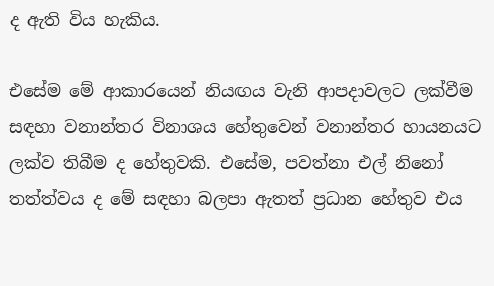ද ඇති විය හැකිය.

එසේම මේ ආකාරයෙන් නියඟය වැනි ආපදාවලට ලක්වීම සඳහා වනාන්තර විනාශය හේතුවෙන් වනාන්තර හායනයට ලක්ව තිබීම ද හේතුවකි. එසේම, පවත්නා එල් නිනෝ තත්ත්වය ද මේ සඳහා බලපා ඇතත් ප්‍රධාන හේතුව එය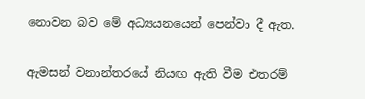නොවන බව මේ අධ්‍යයන‌යෙන් පෙන්වා දී ඇත.

ඇමසන් වනාන්තරයේ නියඟ ඇති වීම එතරම්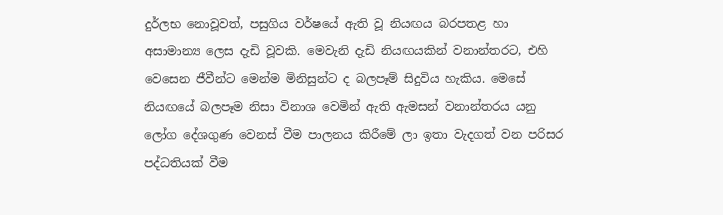දුර්ලභ නොවූවත්, පසුගිය වර්ෂයේ ඇති වූ නියඟය බරපතළ හා අසාමාන්‍ය ලෙස දැඩි වූවකි. මෙවැනි දැඩි නියඟයකින් වනාන්තරට, එහි වෙසෙන ජීවීන්ට මෙන්ම මිනිසුන්ට ද බලපෑම් සිදුවිය හැකිය. මෙසේ නියඟයේ බලපෑම නිසා විනාශ වෙමින් ඇති ඇමසන් වනාන්තරය යනු ලෝග දේශගුණ වෙනස් වීම පාලනය කිරීමේ ලා ඉතා වැදගත් වන පරිසර පද්ධතියක් වීම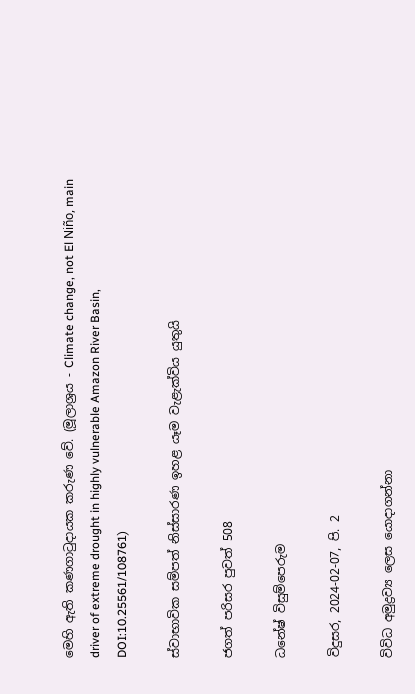මෙහි ඇති කණගාටුදායක කරුණ වේ. (මූලාශ්‍රය - Climate change, not El Niño, main driver of extreme drought in highly vulnerable Amazon River Basin, DOI:10.25561/108761)

ස්වාභාවික සම්පත් නිස්සාරණ ඉහළ යෑම වැළැක්විය යුතුයි

ජගත් පරිසර පුවත් 508

ධනේෂ් විසුම්පෙරුම

විදුසර, 2024-02-07, පි. 2

විවිධ අමුද්‍රව්‍ය ලෙස යොදාගන්නා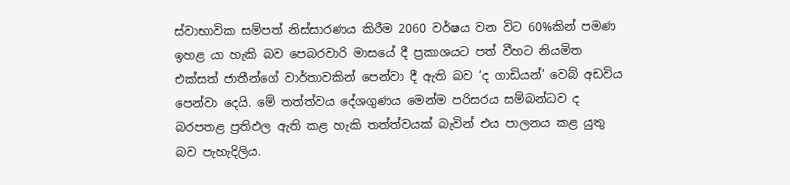ස්වාභාවික සම්පත් නිස්සාරණය කිරීම 2060 වර්ෂය වන විට 60%කින් පමණ ඉහළ යා හැකි බව පෙබරවාරි මාසයේ දී ප්‍රකාශයට පත් වීහට නියමිත එක්සත් ජාතීන්ගේ වාර්තාවකින් පෙන්වා දී ඇති බව ‘ද ගාඩියන්’ වෙබ් අඩවිය පෙන්වා දෙයි. මේ තත්ත්වය දේශගුණය මෙන්ම පරිසරය සම්බන්ධව ද බරපතළ ප්‍රතිඵල ඇති කළ හැකි තත්ත්වයක් බැවින් එය පාලනය කළ යුතු බව පැහැදිලිය.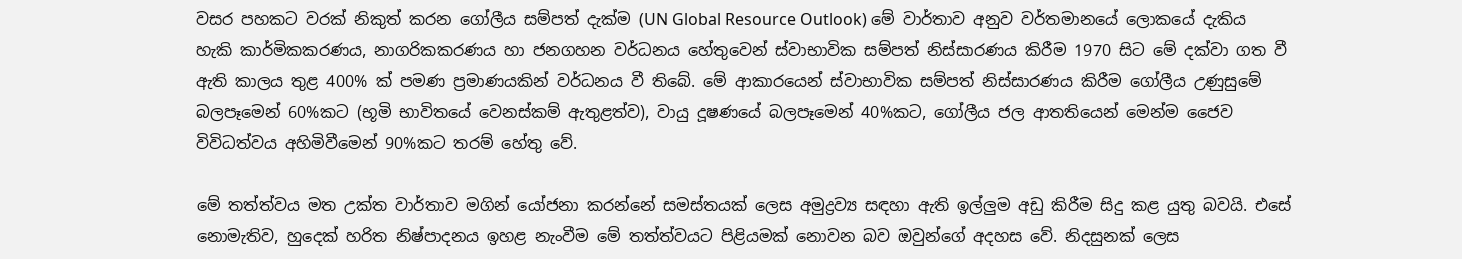වසර පහකට වරක් නිකුත් කරන ගෝලීය සම්පත් දැක්ම (UN Global Resource Outlook) මේ වාර්තාව අනුව වර්තමානයේ ලොකයේ දැකිය හැකි කාර්මිකකරණය, නාගරිකකරණය හා ජනගහන වර්ධනය හේතුවෙන් ස්වාභාවික සම්පත් නිස්සාරණය කිරීම 1970 සිට මේ දක්වා ගත වී ඇති කාලය තුළ 400% ක් පමණ ප්‍රමාණයකින් වර්ධනය වී තිබේ. මේ ආකාරයෙන් ස්වාභාවික සම්පත් නිස්සාරණය කිරීම ගෝලීය උණුසුමේ බලපෑමෙන් 60%කට (භූමි භාවිතයේ වෙනස්කම් ඇතුළත්ව), වායු දූෂණයේ බලපෑමෙන් 40%කට, ගෝලීය ජල ආතතියෙන් මෙන්ම ජෛව විවිධත්වය අහිමිවීමෙන් 90%කට තරම් හේතු වේ.

මේ තත්ත්වය මත උක්ත වාර්තාව මගින් යෝජනා කරන්නේ සමස්තයක් ලෙස අමුද්‍රව්‍ය සඳහා ඇති ඉල්ලුම අඩු කිරීම සිදු කළ යුතු බවයි. එසේ නොමැතිව, හුදෙක් හරිත නිෂ්පාදනය ඉහළ නැංවීම මේ තත්ත්වයට පිළියමක් නොවන බව ඔවුන්ගේ අදහස වේ. නිදසුනක් ලෙස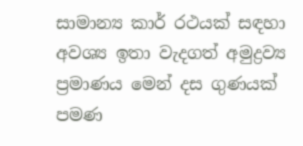සාමාන්‍ය කාර් රථයක් සඳහා අවශ්‍ය ඉතා වැදගත් අමුද්‍රව්‍ය ප්‍රමාණය මෙන් දස ගුණයක් පමණ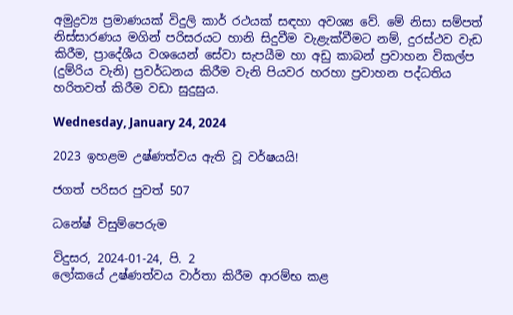අමුද්‍රව්‍ය ප්‍රමාණයක් විදුලි කාර් රථයක් සඳහා අවශ්‍ය වේ. මේ නිසා සම්පත් නිස්සාරණය මගින් පරිසරයට හානි සිදුවීම වැළැක්වීමට නම්, දුරස්ථව වැඩ කිරීම, ප්‍රාදේශීය වශයෙන් සේවා සැපයීම හා අඩු කාබන් ප්‍රවාහන විකල්ප (දුම්රිය වැනි) ප්‍රවර්ධනය කිරීම වැනි පියවර හරහා ප්‍රවාහන පද්ධතිය හරිතවත් කිරීම වඩා සුදුසුය.

Wednesday, January 24, 2024

2023 ඉහළම උෂ්ණත්වය ඇති වූ වර්ෂයයි!

ජගත් පරිසර පුවත් 507

ධනේෂ් විසුම්පෙරුම

විදුසර, 2024-01-24, පි. 2
ලෝකයේ උෂ්ණත්වය වාර්තා කිරීම ආරම්භ කළ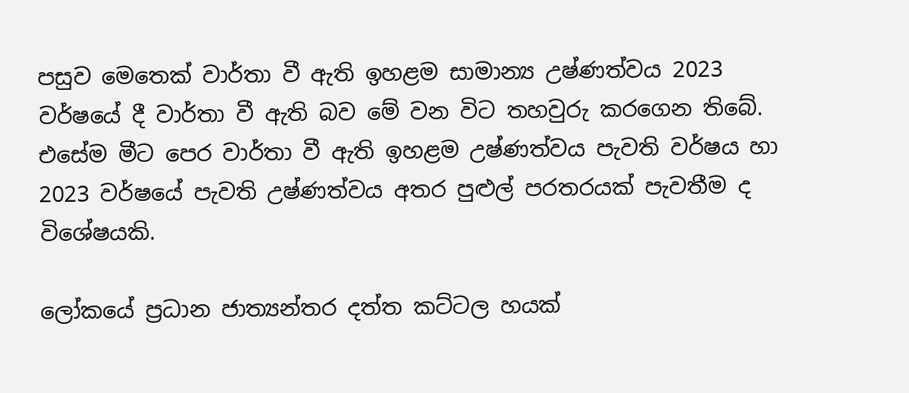පසුව මෙතෙක් වාර්තා වී ඇති ඉහළම සාමාන්‍ය උෂ්ණත්වය 2023 වර්ෂයේ දී වාර්තා වී ඇති බව මේ වන විට තහවුරු කරගෙන තිබේ. එසේම මීට පෙර වාර්තා වී ඇති ඉහළම උෂ්ණත්වය පැවති වර්ෂය හා 2023 වර්ෂයේ පැවති උෂ්ණත්වය අතර පුළුල් පරතරයක් පැවතීම ද විශේෂයකි.

ලෝකයේ ප්‍රධාන ජාත්‍යන්තර දත්ත කට්ටල හයක්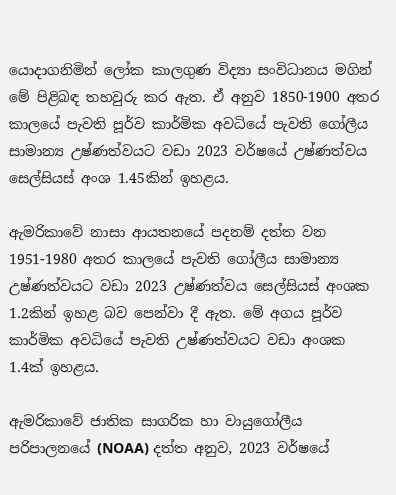යොදාගනිමින් ලෝක කාලගුණ විද්‍යා සංවිධානය මගින් මේ පිළිබඳ තහවුරු කර ඇත. ඒ අනුව 1850-1900 අතර කාලයේ පැවති පූර්ව කාර්මික අවධියේ පැවති ගෝලීය සාමාන්‍ය උෂ්ණත්වයට වඩා 2023 වර්ෂයේ උෂ්ණත්වය සෙල්සියස් අංශ 1.45කින් ඉහළය.

ඇමරිකාවේ නාසා ආයතනයේ පදනම් දත්ත වන 1951-1980 අතර කාලයේ පැවති ගෝලීය සාමාන්‍ය උෂ්ණත්වයට වඩා 2023 උෂ්ණත්වය සෙල්සියස් අංශක 1.2කින් ඉහළ බව පෙන්වා දී ඇත. මේ අගය පූර්ව කාර්මික අවධියේ පැවති උෂ්ණත්වයට වඩා අංශක 1.4ක් ඉහළය.

ඇමරිකාවේ ජාතික සාගරික හා වායුගෝලීය පරිපාලනයේ (NOAA) දත්ත අනුව, 2023 වර්ෂයේ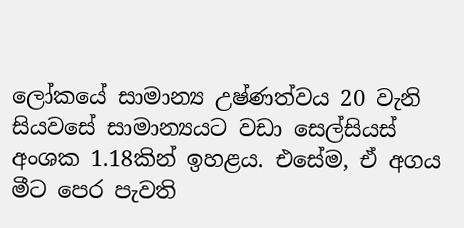ලෝකයේ සාමාන්‍ය උෂ්ණත්වය 20 වැනි සියවසේ සාමාන්‍යයට වඩා සෙල්සියස් අංශක 1.18කින් ඉහළය. එසේම, ඒ අගය මීට පෙර පැවති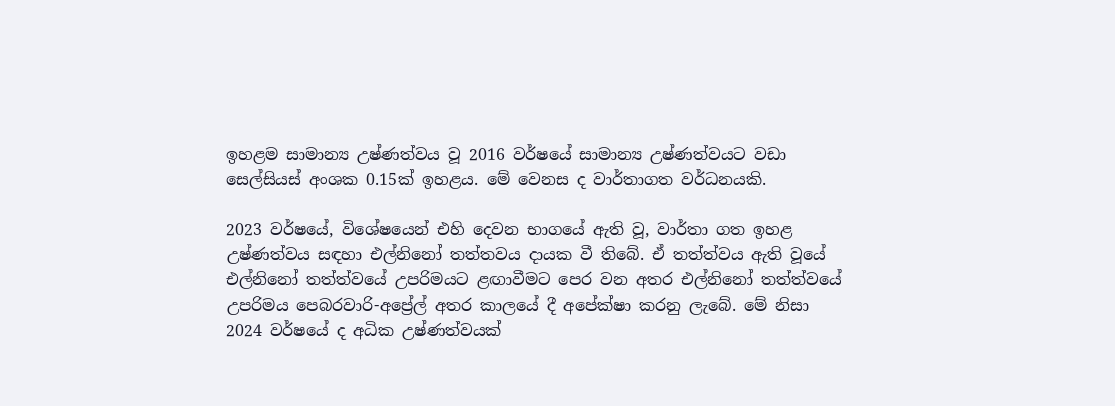ඉහළම සාමාන්‍ය උෂ්ණත්වය වූ 2016 වර්ෂයේ සාමාන්‍ය උෂ්ණත්වයට වඩා සෙල්සියස් අංශක 0.15ක් ඉහළය. මේ වෙනස ද වාර්තාගත වර්ධනයකි.

2023 වර්ෂයේ, විශේෂයෙන් එහි දෙවන භාගයේ ඇති වූ, වාර්තා ගත ඉහළ උෂ්ණත්වය සඳහා එල්නිනෝ තත්තවය දායක වී තිබේ. ඒ තත්ත්වය ඇති වූයේ එල්නිනෝ තත්ත්වයේ උපරිමයට ළඟාවීමට පෙර වන අතර එල්නිනෝ තත්ත්වයේ උපරිමය පෙබරවාරි-අප්‍රේල් අතර කාලයේ දී අපේක්ෂා කරනු ලැබේ. මේ නිසා 2024 වර්ෂයේ ද අධික උෂ්ණත්වයක්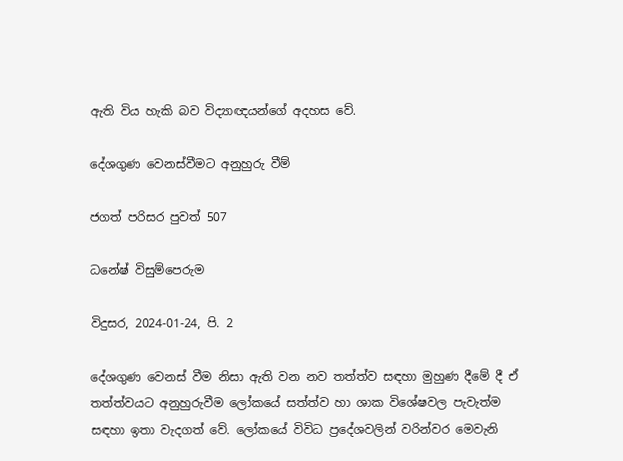ඇති විය හැකි බව විද්‍යාඥයන්ගේ අදහස වේ.

දේශගුණ වෙනස්වීමට අනුහුරු වීම්

ජගත් පරිසර පුවත් 507

ධනේෂ් විසුම්පෙරුම

විදුසර, 2024-01-24, පි. 2

දේශගුණ වෙනස් වීම නිසා ඇති වන නව තත්ත්ව සඳහා මුහුණ දීමේ දී ඒ තත්ත්වයට අනුහුරුවීම ලෝකයේ සත්ත්ව හා ශාක විශේෂවල පැවැත්ම සඳහා ඉතා වැදගත් වේ. ලෝකයේ විවිධ ප්‍රදේශවලින් වරින්වර මෙවැනි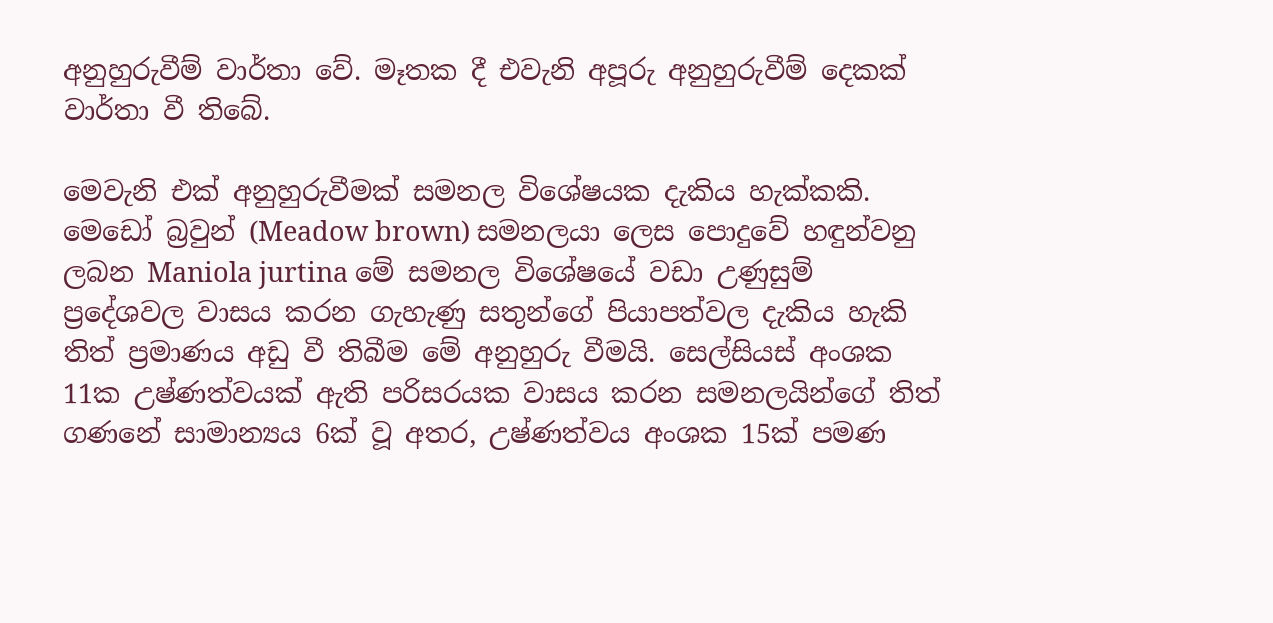අනුහුරුවීම් වාර්තා වේ. මෑතක දී එවැනි අපූරු අනුහුරුවීම් දෙකක් වාර්තා වී තිබේ.

මෙවැනි එක් අනුහුරුවීමක් සමනල විශේෂයක දැකිය හැක්කකි. මෙඩෝ බ්‍රවුන් (Meadow brown) සමනලයා ලෙස පොදුවේ හඳුන්වනු ලබන Maniola jurtina මේ සමනල විශේෂයේ වඩා උණුසුම් ප්‍රදේශවල වාසය කරන ගැහැණු සතුන්ගේ පියාපත්වල දැකිය හැකි තිත් ප්‍රමාණය අඩු වී තිබීම මේ අනුහුරු වීමයි. සෙල්සියස් අංශක 11ක උෂ්ණත්වයක් ඇති පරිසරයක වාසය කරන සමනලයින්ගේ තිත් ගණනේ සාමාන්‍යය 6ක් වූ අතර, උෂ්ණත්වය අංශක 15ක් පමණ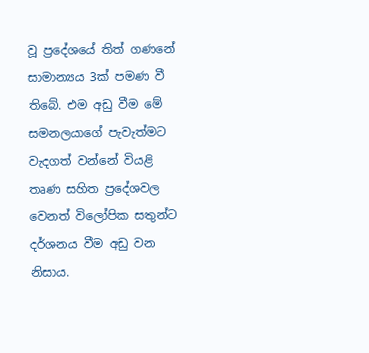වූ ප්‍රදේශයේ තිත් ගණනේ සාමාන්‍යය 3ක් පමණ වී තිබේ. එම අඩු වීම මේ සමනලයාගේ පැවැත්මට වැදගත් වන්නේ වියළි තෘණ සහිත ප්‍රදේශවල වෙනත් විලෝපික සතුන්ට දර්ශනය වීම අඩු වන නිසාය.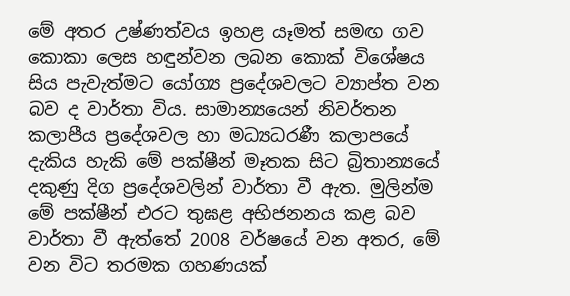මේ අතර උෂ්ණත්වය ඉහළ යෑමත් සමඟ ගව කොකා ලෙස හඳුන්වන ලබන කොක් විශේෂය සිය පැවැත්මට යෝග්‍ය ප්‍රදේශවලට ව්‍යාප්ත වන බව ද වාර්තා විය. සාමාන්‍යයෙන් නිවර්තන කලාපීය ප්‍රදේශවල හා මධ්‍යධරණී කලාපයේ දැකිය හැකි මේ පක්ෂීන් මෑතක සිට බ්‍රිතාන්‍යයේ දකුණු දිග ප්‍රදේශවලින් වාර්තා වී ඇත. මුලින්ම මේ පක්ෂීන් එරට තුඝළ අභිජනනය කළ බව වාර්තා වී ඇත්තේ 2008 වර්ෂයේ වන අතර, මේ වන විට තරමක ගහණයක්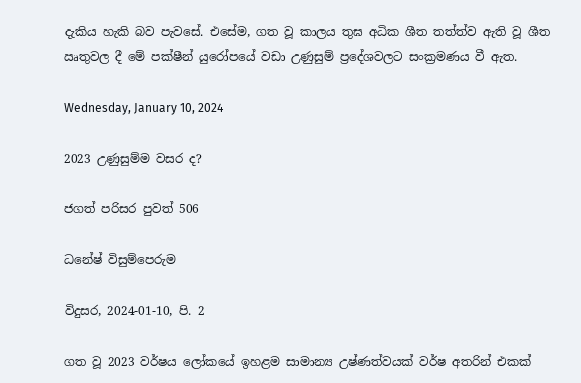දැකිය හැකි බව පැවසේ. එසේම, ගත වූ කාලය තුඝ අධික ශීත තත්ත්ව ඇති වූ ශීත ඍතුවල දී මේ පක්ෂීන් යුරෝපයේ වඩා උණුසුම් ප්‍රදේශවලට සංක්‍රමණය වී ඇත.

Wednesday, January 10, 2024

2023 උණුසුම්ම වසර ද?

ජගත් පරිසර පුවත් 506

ධනේෂ් විසුම්පෙරුම

විදුසර, 2024-01-10, පි. 2

ගත වූ 2023 වර්ෂය ලෝකයේ ඉහළම සාමාන්‍ය උෂ්ණත්වයක් වර්ෂ අතරින් එකක්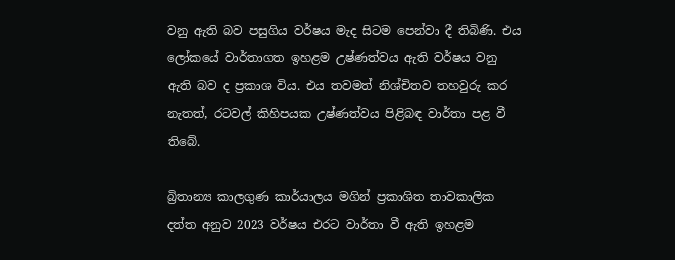වනු ඇති බව පසුගිය වර්ෂය මැද සිටම පෙන්වා දී තිබිණි. එය ලෝකයේ වාර්තාගත ඉහළම උෂ්ණත්වය ඇති වර්ෂය වනු ඇති බව ද ප්‍රකාශ විය. එය තවමත් නිශ්චිතව තහවුරු කර නැතත්, රටවල් කිහිපයක උෂ්ණත්වය පිළිබඳ වාර්තා පළ වී තිබේ.

බ්‍රිතාන්‍ය කාලගුණ කාර්යාලය මගින් ප්‍රකාශිත තාවකාලික දත්ත අනුව 2023 වර්ෂය එරට වාර්තා වී ඇති ඉහළම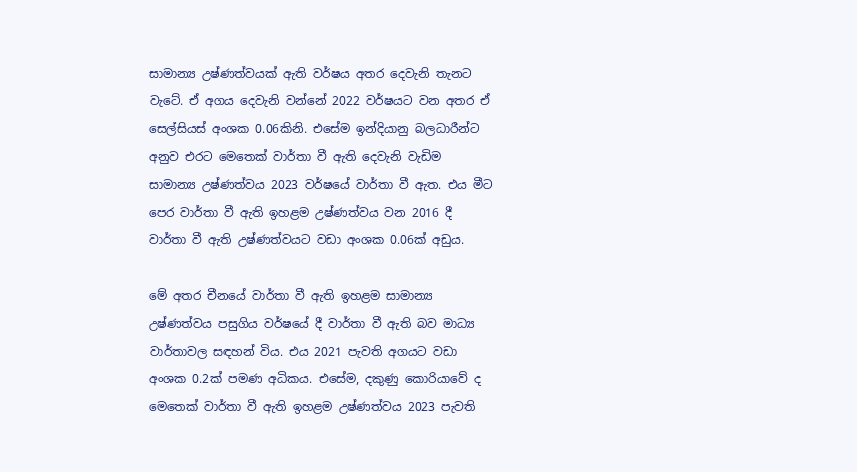සාමාන්‍ය උෂ්ණත්වයක් ඇති වර්ෂය අතර දෙවැනි තැනට වැටේ. ඒ අගය දෙවැනි වන්නේ 2022 වර්ෂයට වන අතර ඒ සෙල්සියස් අංශක 0.06කිනි. එසේම ඉන්දියානු බලධාරීන්ට අනුව එරට මෙතෙක් වාර්තා වී ඇති දෙවැනි වැඩිම සාමාන්‍ය උෂ්ණත්වය 2023 වර්ෂයේ වාර්තා වී ඇත. එය මීට පෙර වාර්තා වී ඇති ඉහළම උෂ්ණත්වය වන 2016 දී වාර්තා වී ඇති උෂ්ණත්වයට වඩා අංශක 0.06ක් අඩුය.

මේ අතර චීනයේ වාර්තා වී ඇති ඉහළම සාමාන්‍ය උෂ්ණත්වය පසුගිය වර්ෂයේ දී වාර්තා වී ඇති බව මාධ්‍ය වාර්තාවල සඳහන් විය. එය 2021 පැවති අගයට වඩා අංශක 0.2ක් පමණ අධිකය. එසේම, දකුණු කොරියාවේ ද මෙතෙක් වාර්තා වී ඇති ඉහළම උෂ්ණත්වය 2023 පැවති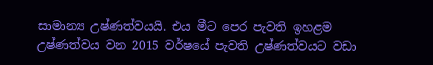සාමාන්‍ය උෂ්ණත්වයයි. එය මීට පෙර පැවති ඉහළම උෂ්ණත්වය වන 2015 වර්ෂයේ පැවති උෂ්ණත්වයට වඩා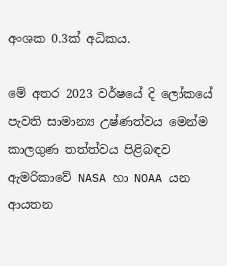අංශක 0.3ක් අධිකය.

මේ අතර 2023 වර්ෂයේ දි ලෝකයේ පැවති සාමාන්‍ය උෂ්ණත්වය මෙන්ම කාලගුණ තත්ත්වය පිළිබඳව ඇමරිකාවේ NASA හා NOAA යන ආයතන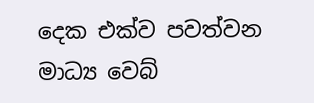දෙක එක්ව පවත්වන මාධ්‍ය වෙබ්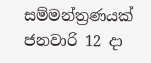සම්මන්ත්‍රණයක් ජනවාරි 12 දා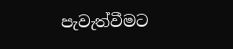පැවැත්වීමට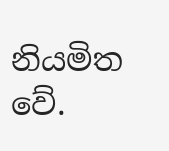නියමිත වේ.